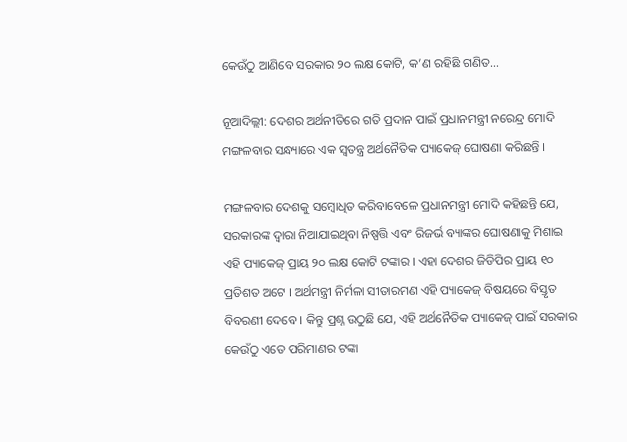କେଉଁଠୁ ଆଣିବେ ସରକାର ୨୦ ଲକ୍ଷ କୋଟି, କ’ଣ ରହିଛି ଗଣିତ…

ନୂଆଦିଲ୍ଲୀ: ଦେଶର ଅର୍ଥନୀତିରେ ଗତି ପ୍ରଦାନ ପାଇଁ ପ୍ରଧାନମନ୍ତ୍ରୀ ନରେନ୍ଦ୍ର ମୋଦି ମଙ୍ଗଳବାର ସନ୍ଧ୍ୟାରେ ଏକ ସ୍ୱତନ୍ତ୍ର ଅର୍ଥନୈତିକ ପ୍ୟାକେଜ୍‌ ଘୋଷଣା କରିଛନ୍ତି ।

ମଙ୍ଗଳବାର ଦେଶକୁ ସମ୍ବୋଧିତ କରିବାବେଳେ ପ୍ରଧାନମନ୍ତ୍ରୀ ମୋଦି କହିଛନ୍ତି ଯେ, ସରକାରଙ୍କ ଦ୍ୱାରା ନିଆଯାଇଥିବା ନିଷ୍ପତ୍ତି ଏବଂ ରିଜର୍ଭ ବ୍ୟାଙ୍କର ଘୋଷଣାକୁ ମିଶାଇ ଏହି ପ୍ୟାକେଜ୍ ପ୍ରାୟ ୨୦ ଲକ୍ଷ କୋଟି ଟଙ୍କାର । ଏହା ଦେଶର ଜିଡିପିର ପ୍ରାୟ ୧୦ ପ୍ରତିଶତ ଅଟେ । ଅର୍ଥମନ୍ତ୍ରୀ ନିର୍ମଳା ସୀତାରମଣ ଏହି ପ୍ୟାକେଜ୍‌ ବିଷୟରେ ବିସ୍ତୃତ ବିବରଣୀ ଦେବେ । କିନ୍ତୁ ପ୍ରଶ୍ନ ଉଠୁଛି ଯେ, ଏହି ଅର୍ଥନୈତିକ ପ୍ୟାକେଜ୍ ପାଇଁ ସରକାର କେଉଁଠୁ ଏତେ ପରିମାଣର ଟଙ୍କା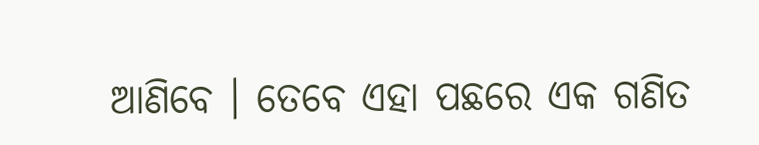ଆଣିବେ । ତେବେ ଏହା ପଛରେ ଏକ ଗଣିତ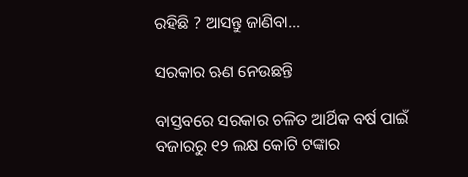ରହିଛି ? ଆସନ୍ତୁ ଜାଣିବା…

ସରକାର ଋଣ ନେଉଛନ୍ତି

ବାସ୍ତବରେ ସରକାର ଚଳିତ ଆର୍ଥିକ ବର୍ଷ ପାଇଁ ବଜାରରୁ ୧୨ ଲକ୍ଷ କୋଟି ଟଙ୍କାର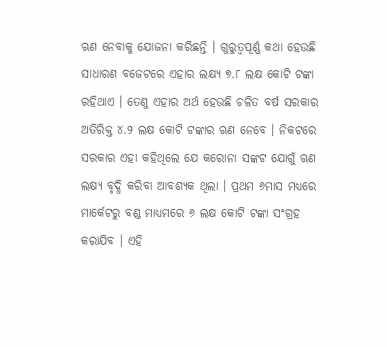ଋଣ ନେବାକୁ ଯୋଜନା କରିଛନ୍ତି । ଗୁରୁତ୍ୱପୂର୍ଣ୍ଣ କଥା ହେଉଛି ସାଧାରଣ ବଜେଟରେ ଏହାର ଲକ୍ଷ୍ୟ ୭.୮ ଲକ୍ଷ କୋଟି ଟଙ୍କା ରହିଥାଏ । ତେଣୁ ଏହାର ଅର୍ଥ ହେଉଛି ଚଳିତ ବର୍ଷ ସରକାର ଅତିରିକ୍ତ ୪.୨ ଲକ୍ଷ କୋଟି ଟଙ୍କାର ଋଣ ନେବେ । ନିକଟରେ ସରକାର ଏହା କହିଥିଲେ ଯେ କରୋନା ସଙ୍କଟ ଯୋଗୁଁ ଋଣ ଲକ୍ଷ୍ୟ ବୃଦ୍ଧି କରିବା ଆବଶ୍ୟକ ଥିଲା । ପ୍ରଥମ ୬ମାସ ମଧ୍ୟରେ ମାର୍କେଟରୁ ବଣ୍ଡ ମାଧ୍ୟମରେ ୬ ଲକ୍ଷ କୋଟି ଟଙ୍କା ସଂଗ୍ରହ କରାଯିବ । ଏହି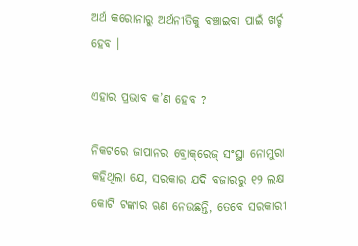ଅର୍ଥ କରୋନାରୁ ଅର୍ଥନୀତିକୁ ବଞ୍ଚାଇବା ପାଇଁ ଖର୍ଚ୍ଚ ହେବ ।

ଏହାର ପ୍ରଭାବ କ’ଣ ହେବ ?

ନିକଟରେ ଜାପାନର ବ୍ରୋକ୍‌ରେଜ୍‌ ସଂସ୍ଥା ନୋମୁରା କହିଥିଲା ଯେ, ସରକାର ଯଦି ବଜାରରୁ ୧୨ ଲକ୍ଷ କୋଟି ଟଙ୍କାର ଋଣ ନେଉଛନ୍ତି, ତେବେ ସରକାରୀ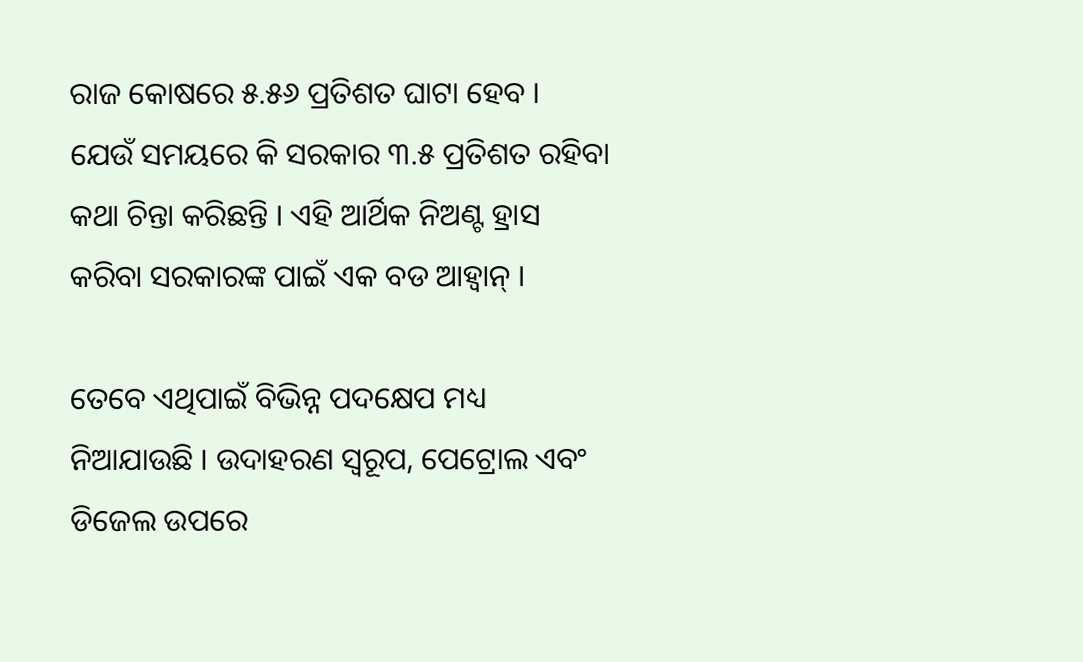ରାଜ କୋଷରେ ୫.୫୬ ପ୍ରତିଶତ ଘାଟା ହେବ । ଯେଉଁ ସମୟରେ କି ସରକାର ୩.୫ ପ୍ରତିଶତ ରହିବା କଥା ଚିନ୍ତା କରିଛନ୍ତି । ଏହି ଆର୍ଥିକ ନିଅଣ୍ଟ ହ୍ରାସ କରିବା ସରକାରଙ୍କ ପାଇଁ ଏକ ବଡ ଆହ୍ୱାନ୍‌ ।

ତେବେ ଏଥିପାଇଁ ବିଭିନ୍ନ ପଦକ୍ଷେପ ମଧ୍ୟ ନିଆଯାଉଛି । ଉଦାହରଣ ସ୍ୱରୂପ, ପେଟ୍ରୋଲ ଏବଂ ଡିଜେଲ ଉପରେ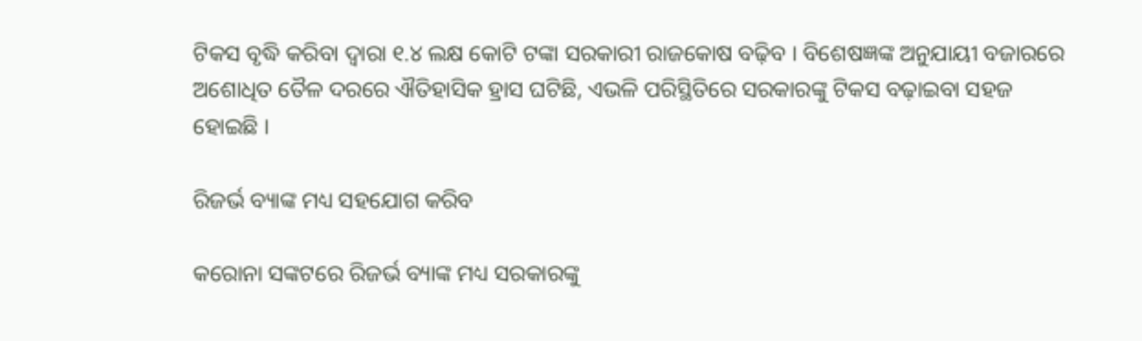ଟିକସ ବୃଦ୍ଧି କରିବା ଦ୍ୱାରା ୧.୪ ଲକ୍ଷ କୋଟି ଟଙ୍କା ସରକାରୀ ରାଜକୋଷ ବଢ଼ିବ । ବିଶେଷଜ୍ଞଙ୍କ ଅନୁଯାୟୀ ବଜାରରେ ଅଶୋଧିତ ତୈଳ ଦରରେ ଐତିହାସିକ ହ୍ରାସ ଘଟିଛି, ଏଭଳି ପରିସ୍ଥିତିରେ ସରକାରଙ୍କୁ ଟିକସ ବଢ଼ାଇବା ସହଜ ହୋଇଛି ।

ରିଜର୍ଭ ବ୍ୟାଙ୍କ ମଧ୍ୟ ସହଯୋଗ କରିବ

କରୋନା ସଙ୍କଟରେ ରିଜର୍ଭ ବ୍ୟାଙ୍କ ମଧ୍ୟ ସରକାରଙ୍କୁ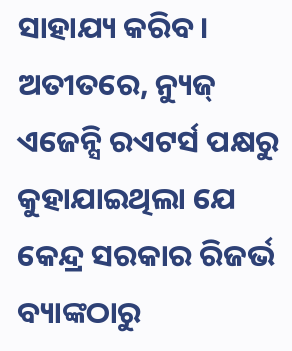ସାହାଯ୍ୟ କରିବ। ଅତୀତରେ, ନ୍ୟୁଜ୍ ଏଜେନ୍ସି ରଏଟର୍ସ ପକ୍ଷରୁ କୁହାଯାଇଥିଲା ଯେ କେନ୍ଦ୍ର ସରକାର ରିଜର୍ଭ ବ୍ୟାଙ୍କଠାରୁ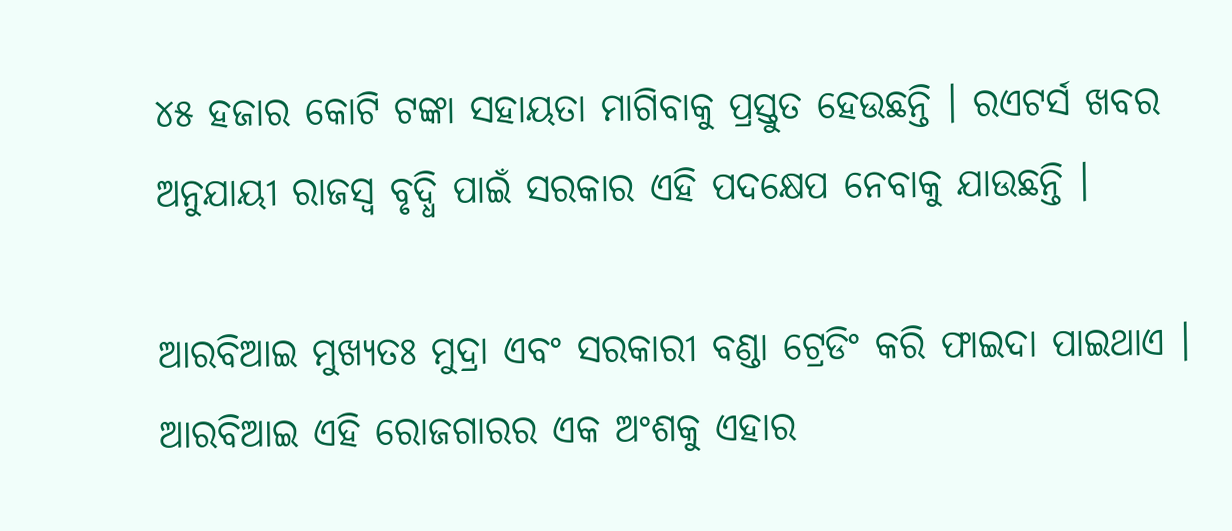୪୫ ହଜାର କୋଟି ଟଙ୍କା ସହାୟତା ମାଗିବାକୁ ପ୍ରସ୍ତୁତ ହେଉଛନ୍ତି । ରଏଟର୍ସ ଖବର ଅନୁଯାୟୀ ରାଜସ୍ୱ ବୃଦ୍ଧି ପାଇଁ ସରକାର ଏହି ପଦକ୍ଷେପ ନେବାକୁ ଯାଉଛନ୍ତି ।

ଆରବିଆଇ ମୁଖ୍ୟତଃ ମୁଦ୍ରା ଏବଂ ସରକାରୀ ବଣ୍ଡା ଟ୍ରେଡିଂ କରି ଫାଇଦା ପାଇଥାଏ । ଆରବିଆଇ ଏହି ରୋଜଗାରର ଏକ ଅଂଶକୁ ଏହାର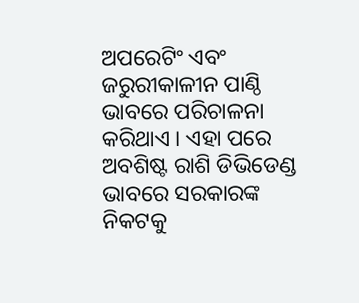ଅପରେଟିଂ ଏବଂ ଜରୁରୀକାଳୀନ ପାଣ୍ଠି ଭାବରେ ପରିଚାଳନା କରିଥାଏ । ଏହା ପରେ ଅବଶିଷ୍ଟ ରାଶି ଡିଭିଡେଣ୍ଡ ଭାବରେ ସରକାରଙ୍କ ନିକଟକୁ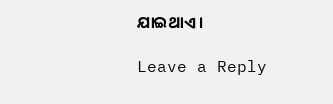ଯାଇଥାଏ ।

Leave a Reply